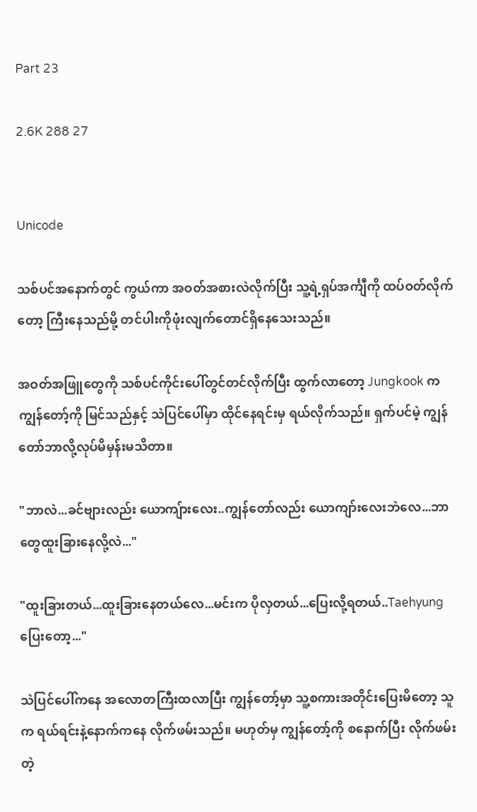Part 23

2.6K 288 27


Unicode

သစ်ပင်အနောက်တွင် ကွယ်ကာ အဝတ်အစားလဲလိုက်ပြီး သူ့ရဲ့ရှပ်အင်္ကျီကို ထပ်ဝတ်လိုက်တော့ ကြီးနေသည်မို့ တင်ပါးကိုဖုံးလျက်တောင်ရှိနေသေးသည်။

အဝတ်အဖြူတွေကို သစ်ပင်ကိုင်းပေါ်တွင်တင်လိုက်ပြီး ထွက်လာတော့ Jungkook က ကျွန်တော့်ကို မြင်သည်နှင့် သဲပြင်ပေါ်မှာ ထိုင်နေရင်းမှ ရယ်လိုက်သည်။ ရှက်ပင်မဲ့ ကျွန်တော်ဘာလို့လုပ်မိမှန်းမသိတာ။

"ဘာလဲ...ခင်ဗျားလည်း ယောကျ်ားလေး..ကျွန်တော်လည်း ယောကျာ်းလေးဘဲလေ...ဘာတွေထူးခြားနေလို့လဲ..."

"ထူးခြားတယ်...ထူးခြားနေတယ်လေ...မင်းက ပိုလှတယ်...ပြေးလို့ရတယ်..Taehyung ပြေးတော့..."

သဲပြင်ပေါ်ကနေ အလောတကြီးထလာပြီး ကျွန်တော့်မှာ သူ့စကားအတိုင်းပြေးမိတော့ သူက ရယ်ရင်းနဲ့နောက်ကနေ လိုက်ဖမ်းသည်။ မဟုတ်မှ ကျွန်တော့်ကို စနောက်ပြီး လိုက်ဖမ်းတဲ့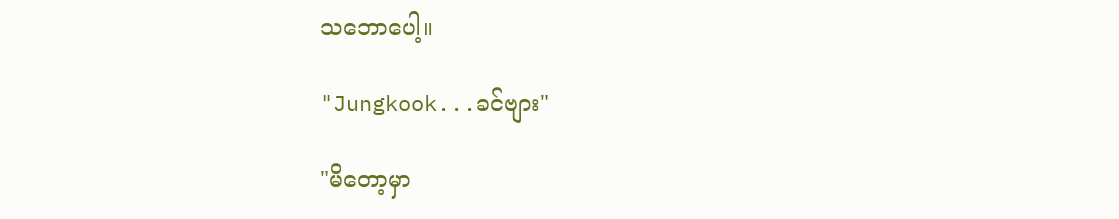သဘောပေါ့။

"Jungkook...ခင်ဗျား"

"မိတော့မှာ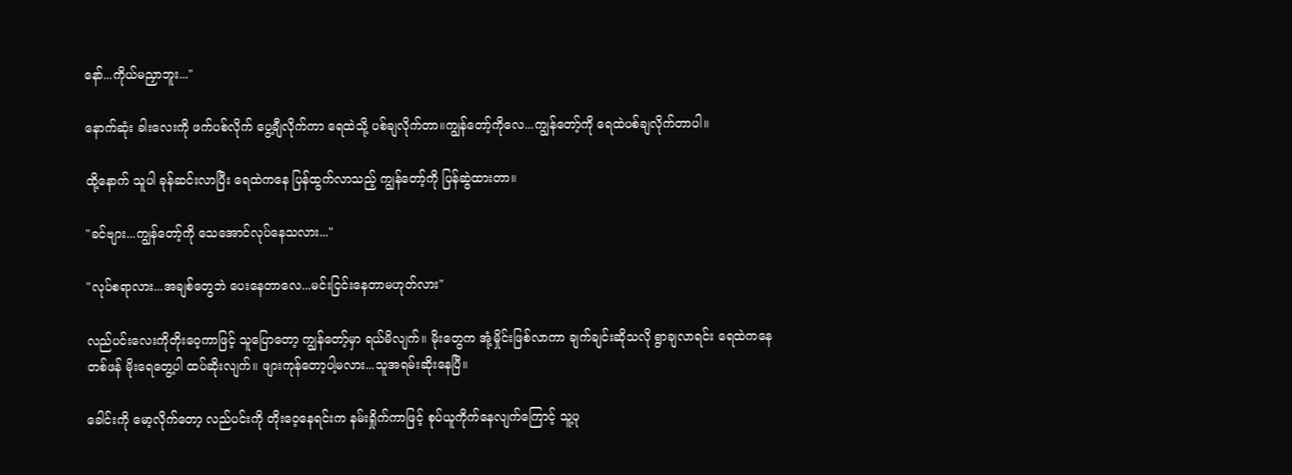နော်...ကိုယ်မညှာဘူး..."

နောက်ဆုံး ခါးလေးကို ဖက်ပစ်လိုက် ပွေ့ချီလိုက်ကာ ရေထဲသို့ ပစ်ချလိုက်တာ။ကျွန်တော့်ကိုလေ...ကျွန်တော့်ကို ‌ရေထဲပစ်ချလိုက်တာပါ။

ထို့နောက် သူပါ ခုန်ဆင်းလာပြီး ရေထဲကနေ ပြန်ထွက်လာသည့် ကျွန်တော့်ကို ပြန်ဆွဲထားတာ။

"ခင်ဗျား...ကျွန်တော့်ကို သေအောင်လုပ်နေသလား..."

"လုပ်စရာလား...အချစ်တွေဘဲ ပေးနေတာလေ...မင်းငြင်းနေတာမဟုတ်လား"

လည်ပင်းလေးကိုတိုးဝေ့ကာဖြင့် သူပြောတော့ ကျွန်တော့်မှာ ရယ်မိလျက်။ မိုးတွေက အုံ့မှိုင်းဖြစ်လာကာ ချက်ချင်းဆိုသလို ရွာချလာရင်း ရေထဲကနေတစ်ဖန် မိုးရေတွေ့ပါ ထပ်ဆိုးလျက်။ ဖျားကုန်တော့ပါ့မလား...သူအရမ်းဆိုးနေပြီ။

ခေါင်းကို မော့လိုက်တော့ လည်ပင်းကို တိုးဝေ့နေရင်းက နမ်းရှိုက်ကာဖြင့် စုပ်ယူကိုက်နေလျက်ကြောင့် သူ့ပု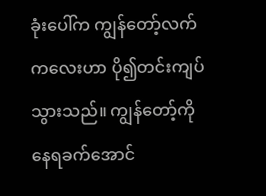ခုံးပေါ်က ကျွန်တော့်လက်ကလေးဟာ ပို၍တင်းကျပ်သွားသည်။ ကျွန်တော့်ကို နေရခက်အောင်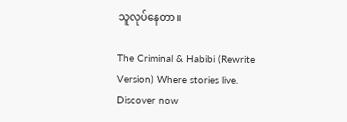သူလုပ်နေတာ။

The Criminal & Habibi (Rewrite Version) Where stories live. Discover now